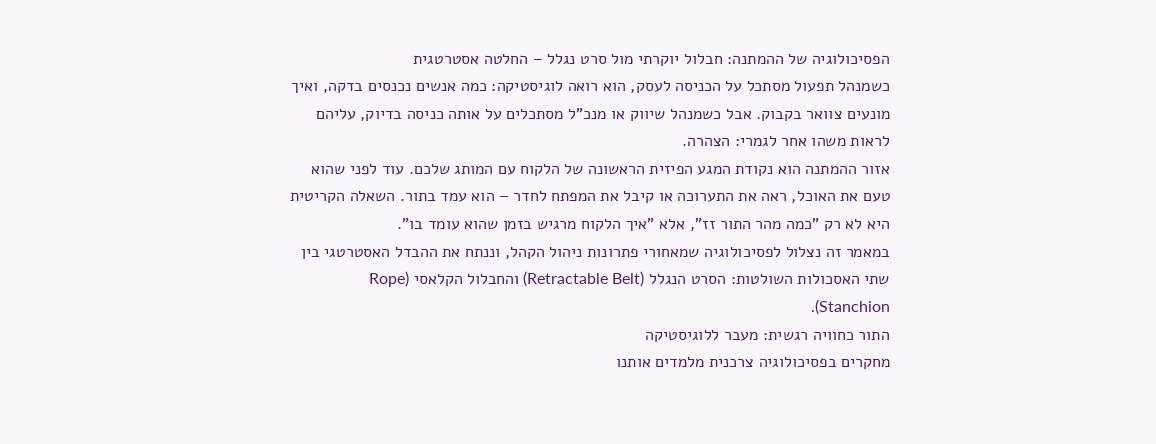הפסיכולוגיה של ההמתנה: חבלול יוקרתי מול סרט נגלל – החלטה אסטרטגית
כשמנהל תפעול מסתכל על הכניסה לעסק, הוא רואה לוגיסטיקה: כמה אנשים נכנסים בדקה, ואיך מונעים צוואר בקבוק. אבל כשמנהל שיווק או מנכ"ל מסתכלים על אותה כניסה בדיוק, עליהם לראות משהו אחר לגמרי: הצהרה.
אזור ההמתנה הוא נקודת המגע הפיזית הראשונה של הלקוח עם המותג שלכם. עוד לפני שהוא טעם את האוכל, ראה את התערוכה או קיבל את המפתח לחדר – הוא עמד בתור. השאלה הקריטית היא לא רק "כמה מהר התור זז", אלא "איך הלקוח מרגיש בזמן שהוא עומד בו".
במאמר זה נצלול לפסיכולוגיה שמאחורי פתרונות ניהול הקהל, וננתח את ההבדל האסטרטגי בין שתי האסכולות השולטות: הסרט הנגלל (Retractable Belt) והחבלול הקלאסי (Rope Stanchion).
התור כחוויה רגשית: מעבר ללוגיסטיקה
מחקרים בפסיכולוגיה צרכנית מלמדים אותנו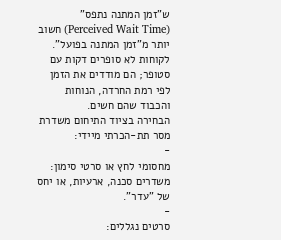ש"זמן המתנה נתפס" (Perceived Wait Time) חשוב יותר מ"זמן המתנה בפועל". לקוחות לא סופרים דקות עם סטופר; הם מודדים את הזמן לפי רמת החרדה, הנוחות והכבוד שהם חשים.
הבחירה בציוד התיחום משדרת מסר תת-הכרתי מיידי:
-
מחסומי לחץ או סרטי סימון: משדרים סכנה, ארעיות, או יחס של "עדר".
-
סרטים נגללים: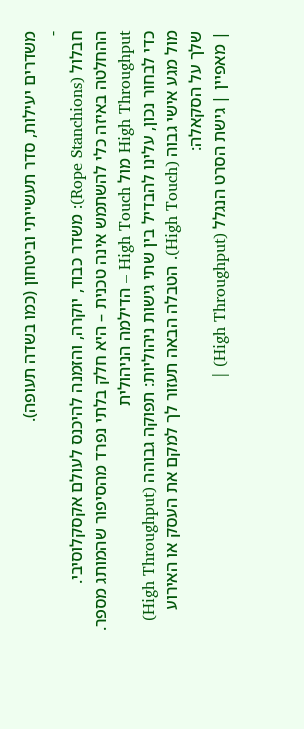משדרים יעילות, סדר תעשייתי וביטחון (כמו בשדה תעופה).
-
חבלול (Rope Stanchions): משדר כבוד, יוקרה, והזמנה להיכנס לעולם אקסקלוסיבי.
ההחלטה באיזה כלי להשתמש אינה טכנית – היא חלק בלתי נפרד מהסיפור שהמותג מספר.
High Throughput מול High Touch – הדילמה הניהולית
כדי לבחור נכון, עלינו להבדיל בין שתי גישות ניהוליות: תפוקה גבוהה (High Throughput) מול מגע אישי גבוה (High Touch). הטבלה הבאה תעזור לך למקם את העסק או האירוע שלך על הסקאלה:
| מאפיין | גישת הסרט הנגלל (High Throughput) |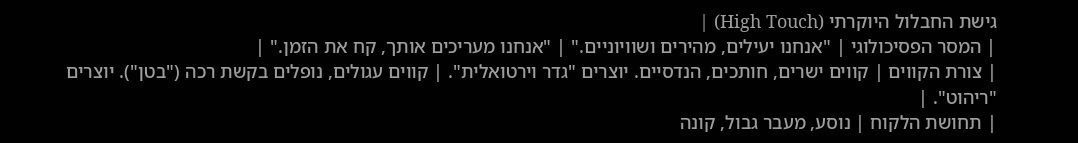גישת החבלול היוקרתי (High Touch) |
| המסר הפסיכולוגי | "אנחנו יעילים, מהירים ושוויוניים." | "אנחנו מעריכים אותך, קח את הזמן." |
| צורת הקווים | קווים ישרים, חותכים, הנדסיים. יוצרים "גדר וירטואלית". | קווים עגולים, נופלים בקשת רכה ("בטן"). יוצרים "ריהוט". |
| תחושת הלקוח | נוסע, מעבר גבול, קונה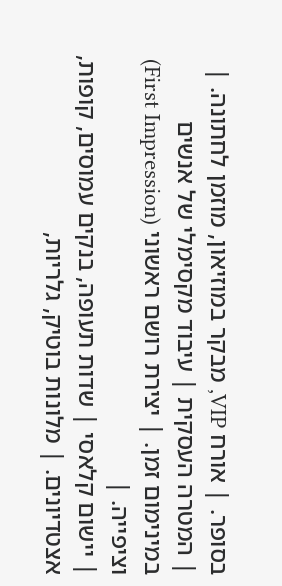בסופר. | אורח VIP, מבקר במוזיאון, מוזמן לחתונה. |
| המטרה העסקית | עיבוד מקסימלי של אנשים במינימום זמן. | יצירת רושם ראשוני (First Impression) וציפייה. |
| יישום קלאסי | שדות תעופה, בנקים עמוסים, קופות, אצטדיונים. | מלונות בוטיק, גלריות,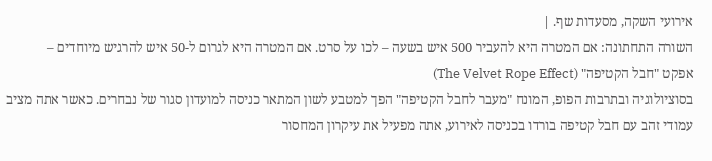אירועי השקה, מסעדות שף. |
השורה התחתונה: אם המטרה היא להעביר 500 איש בשעה – לכו על סרט. אם המטרה היא לגרום ל-50 איש להרגיש מיוחדים –
אפקט "חבל הקטיפה" (The Velvet Rope Effect)
בסוציולוגיה ובתרבות הפופ, המונח "מעבר לחבל הקטיפה" הפך למטבע לשון המתאר כניסה למועדון סגור של נבחרים. כאשר אתה מציב עמודי זהב עם חבל קטיפה בורדו בכניסה לאירוע, אתה מפעיל את עיקרון המחסור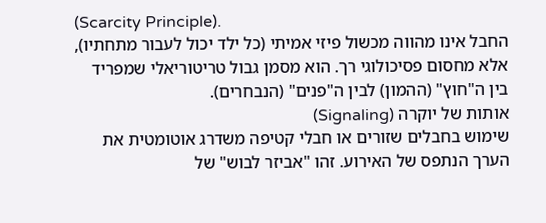(Scarcity Principle).
החבל אינו מהווה מכשול פיזי אמיתי (כל ילד יכול לעבור מתחתיו), אלא מחסום פסיכולוגי רך. הוא מסמן גבול טריטוריאלי שמפריד בין ה"חוץ" (ההמון) לבין ה"פנים" (הנבחרים).
אותות של יוקרה (Signaling)
שימוש בחבלים שזורים או חבלי קטיפה משדרג אוטומטית את הערך הנתפס של האירוע. זהו "אביזר לבוש" של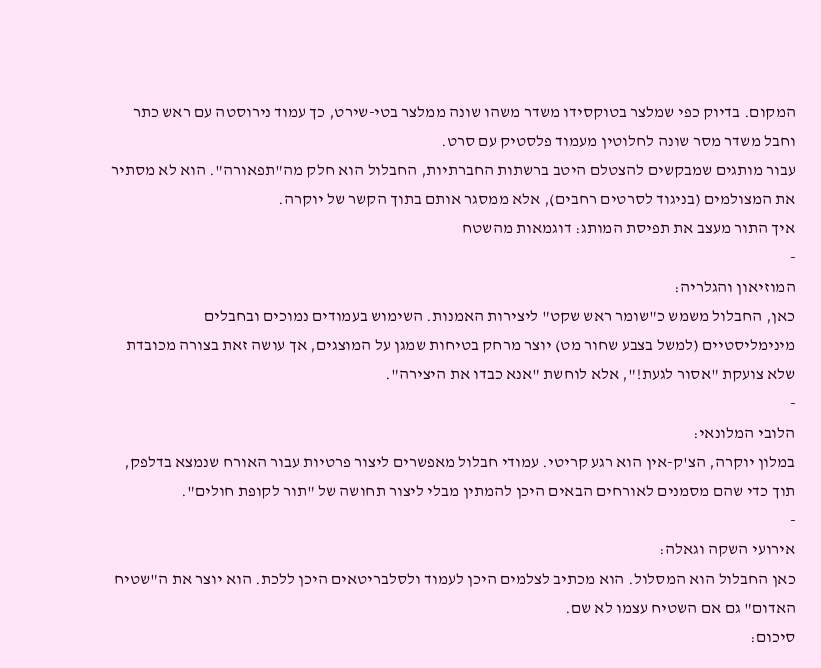המקום. בדיוק כפי שמלצר בטוקסידו משדר משהו שונה ממלצר בטי-שירט, כך עמוד נירוסטה עם ראש כתר וחבל משדר מסר שונה לחלוטין מעמוד פלסטיק עם סרט.
עבור מותגים שמבקשים להצטלם היטב ברשתות החברתיות, החבלול הוא חלק מה"תפאורה". הוא לא מסתיר את המצולמים (בניגוד לסרטים רחבים), אלא ממסגר אותם בתוך הקשר של יוקרה.
איך התור מעצב את תפיסת המותג: דוגמאות מהשטח
-
המוזיאון והגלריה:
כאן, החבלול משמש כ"שומר ראש שקט" ליצירות האמנות. השימוש בעמודים נמוכים ובחבלים מינימליסטיים (למשל בצבע שחור מט) יוצר מרחק בטיחות שמגן על המוצגים, אך עושה זאת בצורה מכובדת שלא צועקת "אסור לגעת!", אלא לוחשת "אנא כבדו את היצירה".
-
הלובי המלונאי:
במלון יוקרה, הצ'ק-אין הוא רגע קריטי. עמודי חבלול מאפשרים ליצור פרטיות עבור האורח שנמצא בדלפק, תוך כדי שהם מסמנים לאורחים הבאים היכן להמתין מבלי ליצור תחושה של "תור לקופת חולים".
-
אירועי השקה וגאלה:
כאן החבלול הוא המסלול. הוא מכתיב לצלמים היכן לעמוד ולסלבריטאים היכן ללכת. הוא יוצר את ה"שטיח האדום" גם אם השטיח עצמו לא שם.
סיכום: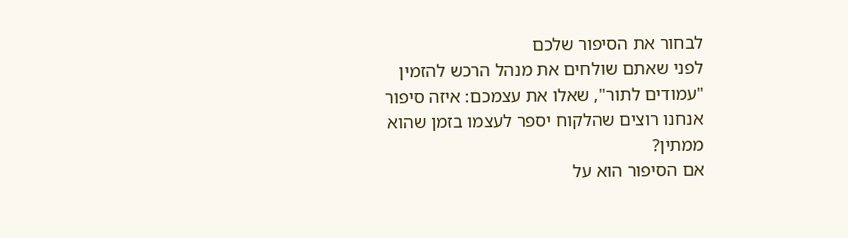לבחור את הסיפור שלכם
לפני שאתם שולחים את מנהל הרכש להזמין "עמודים לתור", שאלו את עצמכם: איזה סיפור אנחנו רוצים שהלקוח יספר לעצמו בזמן שהוא ממתין?
אם הסיפור הוא על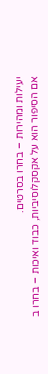יעילות ומהירות – בחרו בסרטים.
אם הסיפור הוא על אקסקלוסיביות, כבוד ואיכות – בחרו ב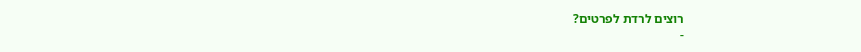רוצים לרדת לפרטים?
-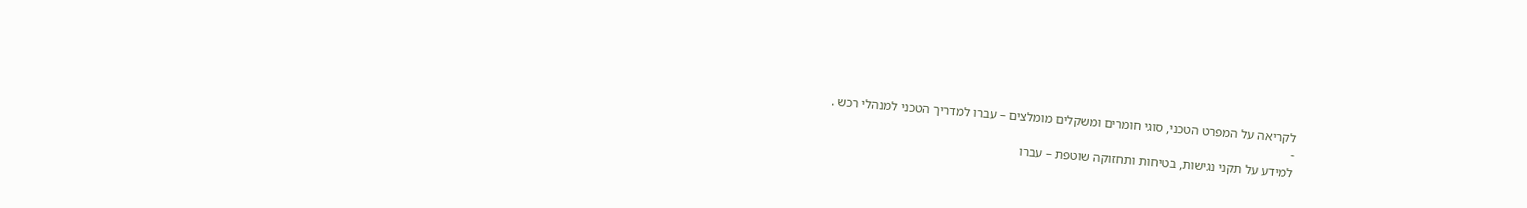לקריאה על המפרט הטכני, סוגי חומרים ומשקלים מומלצים – עברו למדריך הטכני למנהלי רכש .
-
למידע על תקני נגישות, בטיחות ותחזוקה שוטפת – עברו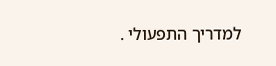למדריך התפעולי .